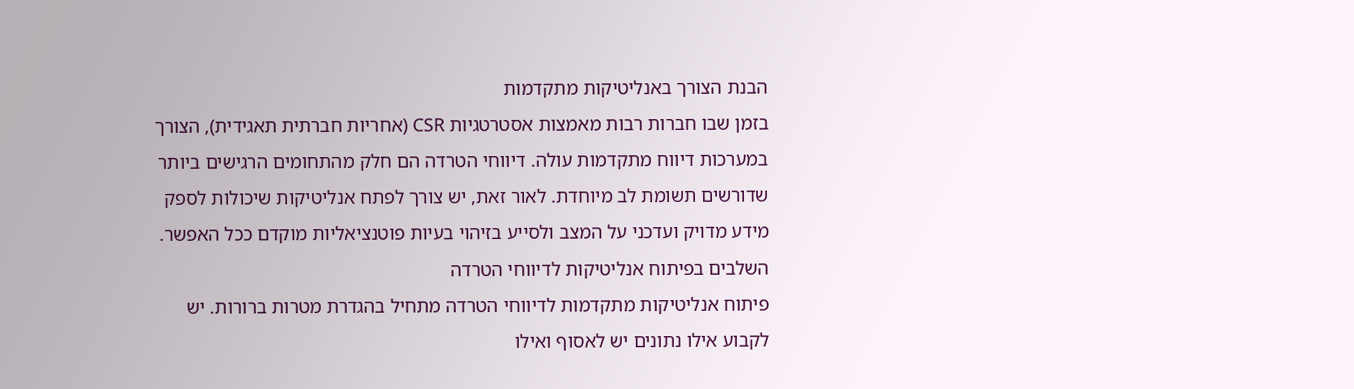הבנת הצורך באנליטיקות מתקדמות
בזמן שבו חברות רבות מאמצות אסטרטגיות CSR (אחריות חברתית תאגידית), הצורך במערכות דיווח מתקדמות עולה. דיווחי הטרדה הם חלק מהתחומים הרגישים ביותר שדורשים תשומת לב מיוחדת. לאור זאת, יש צורך לפתח אנליטיקות שיכולות לספק מידע מדויק ועדכני על המצב ולסייע בזיהוי בעיות פוטנציאליות מוקדם ככל האפשר.
השלבים בפיתוח אנליטיקות לדיווחי הטרדה
פיתוח אנליטיקות מתקדמות לדיווחי הטרדה מתחיל בהגדרת מטרות ברורות. יש לקבוע אילו נתונים יש לאסוף ואילו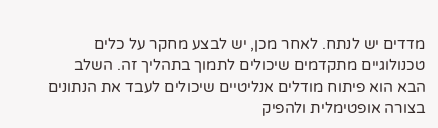מדדים יש לנתח. לאחר מכן, יש לבצע מחקר על כלים טכנולוגיים מתקדמים שיכולים לתמוך בתהליך זה. השלב הבא הוא פיתוח מודלים אנליטיים שיכולים לעבד את הנתונים בצורה אופטימלית ולהפיק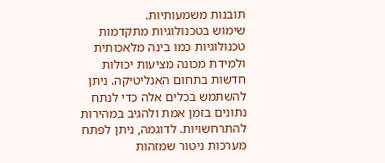תובנות משמעותיות.
שימוש בטכנולוגיות מתקדמות
טכנולוגיות כמו בינה מלאכותית ולמידת מכונה מציעות יכולות חדשות בתחום האנליטיקה. ניתן להשתמש בכלים אלה כדי לנתח נתונים בזמן אמת ולהגיב במהירות להתרחשויות. לדוגמה, ניתן לפתח מערכות ניטור שמזהות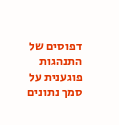דפוסים של התנהגות פוגענית על סמך נתונים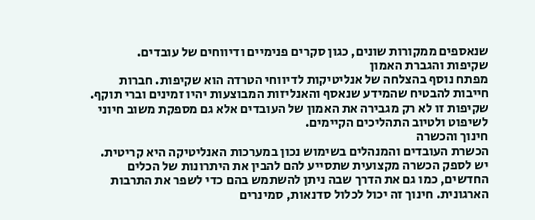שנאספים ממקורות שונים, כגון סקרים פנימיים ודיווחים של עובדים.
שקיפות והגברת האמון
מפתח נוסף בהצלחה של אנליטיקות לדיווחי הטרדה הוא שקיפות. חברות חייבות להבטיח שהמידע שנאסף והאנליזות המבוצעות יהיו זמינים וברי תוקף. שקיפות זו לא רק מגבירה את האמון של העובדים אלא גם מספקת משוב חיוני לשיפוט ולטיוב התהליכים הקיימים.
חינוך והכשרה
הכשרת העובדים והמנהלים בשימוש נכון במערכות האנליטיקה היא קריטית. יש לספק הכשרה מקצועית שתסייע להם להבין את היתרונות של הכלים החדשים, כמו גם את הדרך שבה ניתן להשתמש בהם כדי לשפר את התרבות הארגונית. חינוך זה יכול לכלול סדנאות, סמינרים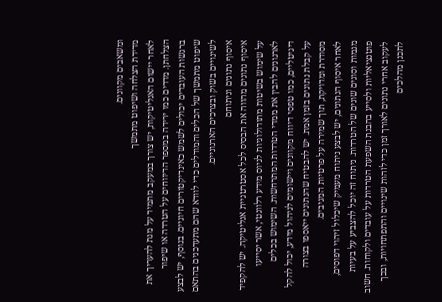ומשאבים מקוונים.
מדידת הצלחה ושיפוט מתמשך
לאחר יישום האנליטיקות, יש צורך במעקב מתמיד על מנת להעריך את הצלחתן. מדדים כמו ירידה במספר הדיווחים על הטרדה או שיפור ברגשות העובדים יכולים לשמש כאינדיקטורים חיוניים. בנוסף, יש לבצע שיפוט מתמשך של הכלים והמודלים כדי לוודא שהם מתעדכנים בהתאם לשינויים בשוק ובצרכים הארגוניים.
איסוף נתונים וניתוחם
איסוף נתונים מהווה את הבסיס לכל אסטרטגיית אנליטיקה. יש להקפיד על שימוש בשיטות מתודולוגיות לגיוס מידע רלוונטי, אשר יסייעו לארגונים להבין את ממדי הטרדות המתרחשות. השימוש בכלים דיגיטליים, כמו טפסי דיווח מקוונים ויישומים לניהול מידע, יכול להקל על קבלת נתונים בזמן אמת. יש להבטיח שהנתונים ייאספו בצורה מסודרת ומדויקת, תוך שמירה על פרטיות המגיבים.
לאחר איסוף הנתונים, יש לבצע ניתוח מעמיק שיכלול זיהוי דפוסים, מגמות וסוגים שונים של הטרדות. ניתוח זה יוכל להצביע על בעיות פוטנציאליות ולסייע בהבנת השפעת הטרדות על עובדים ולקוחות. חשוב לעקוב אחרי נתונים לאורך זמן כדי לזהות שינויים והתפתחויות, ובכך לתכנן מהלכים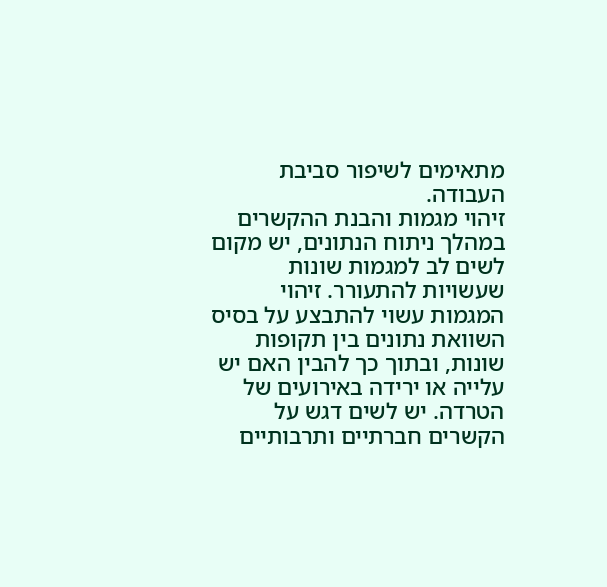מתאימים לשיפור סביבת העבודה.
זיהוי מגמות והבנת ההקשרים
במהלך ניתוח הנתונים, יש מקום לשים לב למגמות שונות שעשויות להתעורר. זיהוי המגמות עשוי להתבצע על בסיס השוואת נתונים בין תקופות שונות, ובתוך כך להבין האם יש עלייה או ירידה באירועים של הטרדה. יש לשים דגש על הקשרים חברתיים ותרבותיים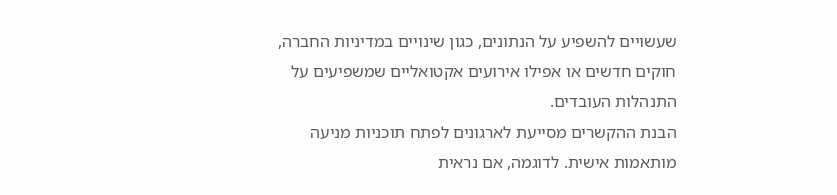שעשויים להשפיע על הנתונים, כגון שינויים במדיניות החברה, חוקים חדשים או אפילו אירועים אקטואליים שמשפיעים על התנהלות העובדים.
הבנת ההקשרים מסייעת לארגונים לפתח תוכניות מניעה מותאמות אישית. לדוגמה, אם נראית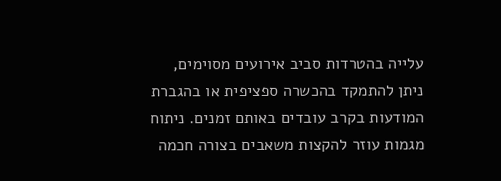עלייה בהטרדות סביב אירועים מסוימים, ניתן להתמקד בהכשרה ספציפית או בהגברת המודעות בקרב עובדים באותם זמנים. ניתוח מגמות עוזר להקצות משאבים בצורה חכמה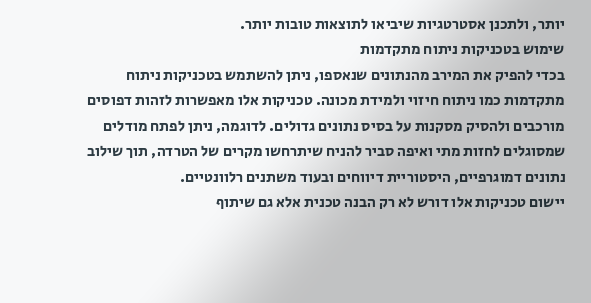יותר, ולתכנן אסטרטגיות שיביאו לתוצאות טובות יותר.
שימוש בטכניקות ניתוח מתקדמות
בכדי להפיק את המירב מהנתונים שנאספו, ניתן להשתמש בטכניקות ניתוח מתקדמות כמו ניתוח חיזוי ולמידת מכונה. טכניקות אלו מאפשרות לזהות דפוסים מורכבים ולהסיק מסקנות על בסיס נתונים גדולים. לדוגמה, ניתן לפתח מודלים שמסוגלים לחזות מתי ואיפה סביר להניח שיתרחשו מקרים של הטרדה, תוך שילוב נתונים דמוגרפיים, היסטוריית דיווחים ובעוד משתנים רלוונטיים.
יישום טכניקות אלו דורש לא רק הבנה טכנית אלא גם שיתוף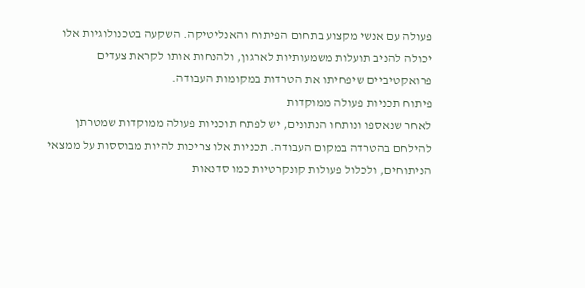פעולה עם אנשי מקצוע בתחום הפיתוח והאנליטיקה. השקעה בטכנולוגיות אלו יכולה להניב תועלות משמעותיות לארגון, ולהנחות אותו לקראת צעדים פרואקטיביים שיפחיתו את הטרדות במקומות העבודה.
פיתוח תכניות פעולה ממוקדות
לאחר שנאספו ונותחו הנתונים, יש לפתח תוכניות פעולה ממוקדות שמטרתן להילחם בהטרדה במקום העבודה. תכניות אלו צריכות להיות מבוססות על ממצאי הניתוחים, ולכלול פעולות קונקרטיות כמו סדנאות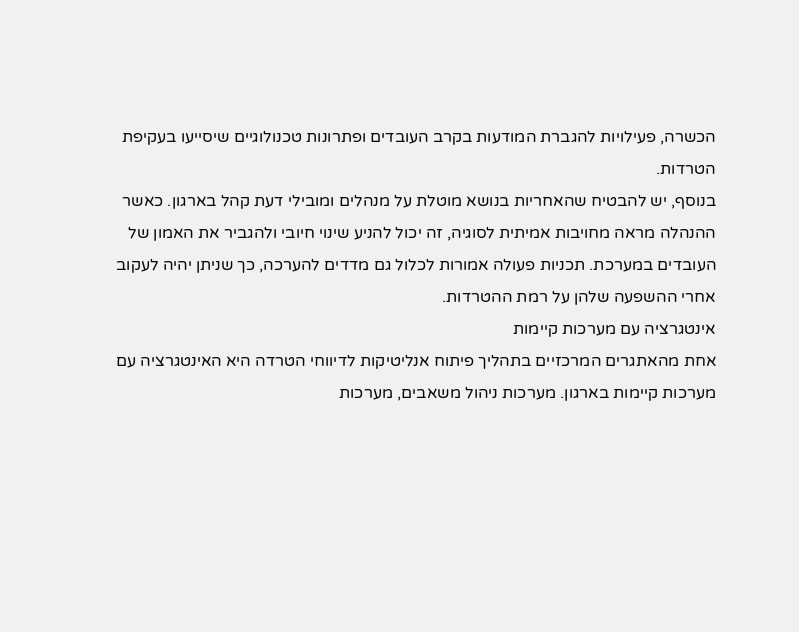הכשרה, פעילויות להגברת המודעות בקרב העובדים ופתרונות טכנולוגיים שיסייעו בעקיפת הטרדות.
בנוסף, יש להבטיח שהאחריות בנושא מוטלת על מנהלים ומובילי דעת קהל בארגון. כאשר ההנהלה מראה מחויבות אמיתית לסוגיה, זה יכול להניע שינוי חיובי ולהגביר את האמון של העובדים במערכת. תכניות פעולה אמורות לכלול גם מדדים להערכה, כך שניתן יהיה לעקוב אחרי ההשפעה שלהן על רמת ההטרדות.
אינטגרציה עם מערכות קיימות
אחת מהאתגרים המרכזיים בתהליך פיתוח אנליטיקות לדיווחי הטרדה היא האינטגרציה עם מערכות קיימות בארגון. מערכות ניהול משאבים, מערכות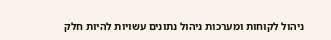ניהול לקוחות ומערכות ניהול נתונים עשויות להיות חלק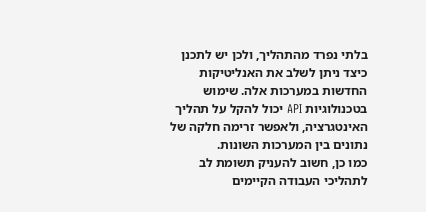בלתי נפרד מהתהליך, ולכן יש לתכנן כיצד ניתן לשלב את האנליטיקות החדשות במערכות אלה. שימוש בטכנולוגיות API יכול להקל על תהליך האינטגרציה, ולאפשר זרימה חלקה של נתונים בין המערכות השונות.
כמו כן, חשוב להעניק תשומת לב לתהליכי העבודה הקיימים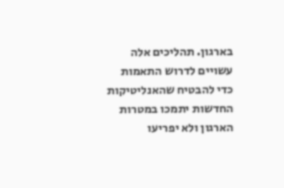בארגון. תהליכים אלה עשויים לדרוש התאמות כדי להבטיח שהאנליטיקות החדשות יתמכו במטרות הארגון ולא יפריעו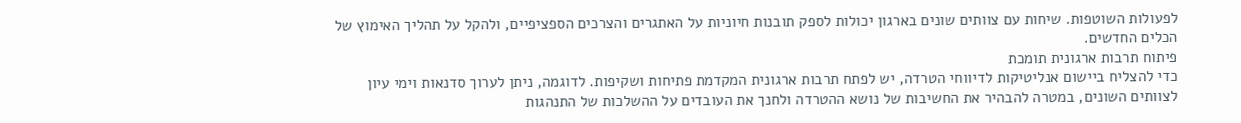לפעולות השוטפות. שיחות עם צוותים שונים בארגון יכולות לספק תובנות חיוניות על האתגרים והצרכים הספציפיים, ולהקל על תהליך האימוץ של הכלים החדשים.
פיתוח תרבות ארגונית תומכת
כדי להצליח ביישום אנליטיקות לדיווחי הטרדה, יש לפתח תרבות ארגונית המקדמת פתיחות ושקיפות. לדוגמה, ניתן לערוך סדנאות וימי עיון לצוותים השונים, במטרה להבהיר את החשיבות של נושא ההטרדה ולחנך את העובדים על ההשלכות של התנהגות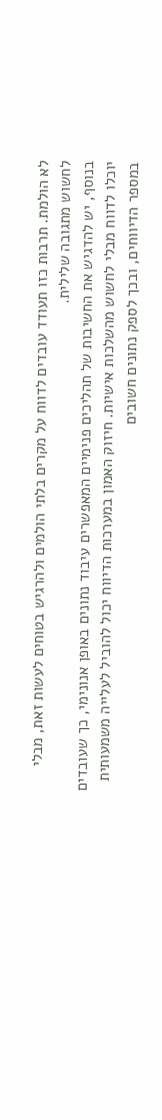לא הולמת. תרבות כזו תעודד עובדים לדווח על מקרים בלתי הולמים ולהרגיש בטוחים לעשות זאת, מבלי לחשוש מתגובה שלילית.
בנוסף, יש להדגיש את החשיבות של תהליכים פנימיים המאפשרים עיבוד נתונים באופן אנונימי, כך שעובדים יוכלו לדווח מבלי לחשוש מהשלכות אישיות. חיזוק האמון במערכות הדיווח יכול להוביל לעלייה משמעותית במספר הדיווחים, ובכך לספק נתונים חשובים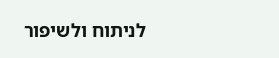לניתוח ולשיפור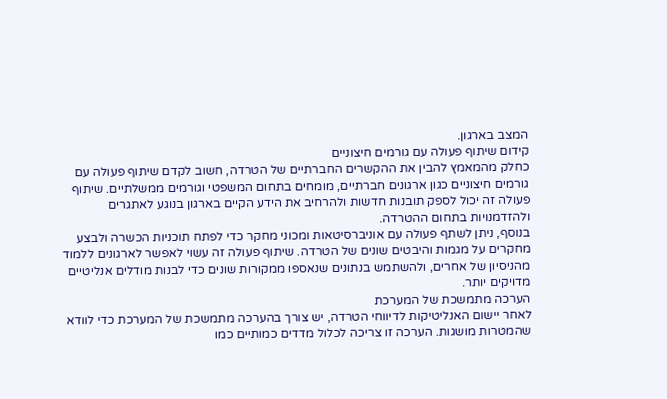המצב בארגון.
קידום שיתוף פעולה עם גורמים חיצוניים
כחלק מהמאמץ להבין את ההקשרים החברתיים של הטרדה, חשוב לקדם שיתוף פעולה עם גורמים חיצוניים כגון ארגונים חברתיים, מומחים בתחום המשפטי וגורמים ממשלתיים. שיתוף פעולה זה יכול לספק תובנות חדשות ולהרחיב את הידע הקיים בארגון בנוגע לאתגרים ולהזדמנויות בתחום ההטרדה.
בנוסף, ניתן לשתף פעולה עם אוניברסיטאות ומכוני מחקר כדי לפתח תוכניות הכשרה ולבצע מחקרים על מגמות והיבטים שונים של הטרדה. שיתוף פעולה זה עשוי לאפשר לארגונים ללמוד מהניסיון של אחרים, ולהשתמש בנתונים שנאספו ממקורות שונים כדי לבנות מודלים אנליטיים מדויקים יותר.
הערכה מתמשכת של המערכת
לאחר יישום האנליטיקות לדיווחי הטרדה, יש צורך בהערכה מתמשכת של המערכת כדי לוודא שהמטרות מושגות. הערכה זו צריכה לכלול מדדים כמותיים כמו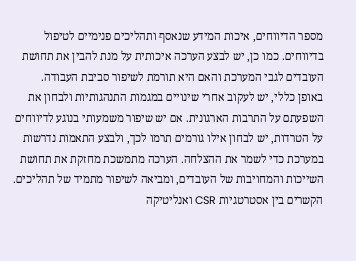מספר הדיווחים, איכות המידע שנאסף ותהליכים פנימיים לטיפול בדיווחים. כמו כן, יש לבצע הערכה איכותית על מנת להבין את תחושת העובדים לגבי המערכת והאם היא תורמת לשיפור סביבת העבודה.
באופן כללי, יש לעקוב אחרי שינויים במגמות התנהגותיות ולבחון את השפעתם על התרבות הארגונית. אם יש שיפור משמעותי בנוגע לדיווחים על הטרדות, יש לבחון אילו גורמים תרמו לכך, ולבצע התאמות נדרשות במערכת כדי לשמר את ההצלחה. הערכה מתמשכת מחזקת את תחושת השייכות והמחויבות של העובדים, ומביאה לשיפור מתמיד של תהליכים.
הקשרים בין אסטרטגיות CSR ואנליטיקה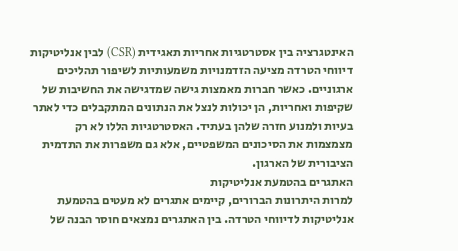האינטגרציה בין אסטרטגיות אחריות תאגידית (CSR) לבין אנליטיקות דיווחי הטרדה מציעה הזדמנויות משמעותיות לשיפור תהליכים ארגוניים. כאשר חברות מאמצות גישה שמדגישה את החשיבות של שקיפות ואחריות, הן יכולות לנצל את הנתונים המתקבלים כדי לאתר בעיות ולמנוע חזרה שלהן בעתיד. האסטרטגיות הללו לא רק מצמצמות את הסיכונים המשפטיים, אלא גם משפרות את התדמית הציבורית של הארגון.
האתגרים בהטמעת אנליטיקות
למרות היתרונות הברורים, קיימים אתגרים לא מעטים בהטמעת אנליטיקות לדיווחי הטרדה. בין האתגרים נמצאים חוסר הבנה של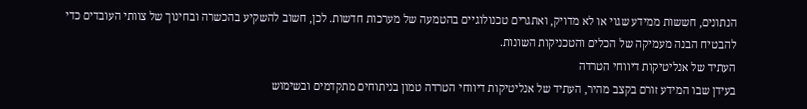הנתונים, חששות ממידע שגוי או לא מדויק, ואתגרים טכנולוגיים בהטמעה של מערכות חדשות. לכן, חשוב להשקיע בהכשרה ובחינוך של צוותי העובדים כדי להבטיח הבנה מעמיקה של הכלים והטכניקות השונות.
העתיד של אנליטיקות דיווחי הטרדה
בעידן שבו המידע זורם בקצב מהיר, העתיד של אנליטיקות דיווחי הטרדה טמון בניתוחים מתקדמים ובשימוש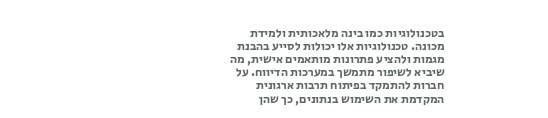בטכנולוגיות כמו בינה מלאכותית ולמידת מכונה. טכנולוגיות אלו יכולות לסייע בהבנת מגמות ולהציע פתרונות מותאמים אישית, מה שיביא לשיפור מתמשך במערכות הדיווח. על חברות להתמקד בפיתוח תרבות ארגונית המקדמת את השימוש בנתונים, כך שהן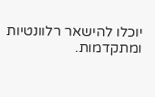יוכלו להישאר רלוונטיות ומתקדמות.